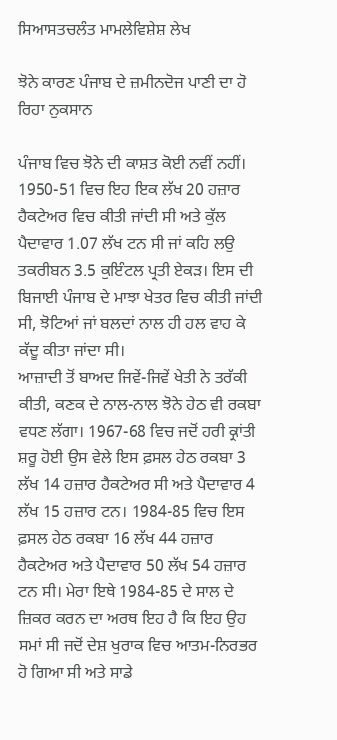ਸਿਆਸਤਚਲੰਤ ਮਾਮਲੇਵਿਸ਼ੇਸ਼ ਲੇਖ

ਝੋਨੇ ਕਾਰਣ ਪੰਜਾਬ ਦੇ ਜ਼ਮੀਨਦੋਜ ਪਾਣੀ ਦਾ ਹੋ ਰਿਹਾ ਨੁਕਸਾਨ

ਪੰਜਾਬ ਵਿਚ ਝੋਨੇ ਦੀ ਕਾਸ਼ਤ ਕੋਈ ਨਵੀਂ ਨਹੀਂ। 1950-51 ਵਿਚ ਇਹ ਇਕ ਲੱਖ 20 ਹਜ਼ਾਰ ਹੈਕਟੇਅਰ ਵਿਚ ਕੀਤੀ ਜਾਂਦੀ ਸੀ ਅਤੇ ਕੁੱਲ ਪੈਦਾਵਾਰ 1.07 ਲੱਖ ਟਨ ਸੀ ਜਾਂ ਕਹਿ ਲਉ ਤਕਰੀਬਨ 3.5 ਕੁਇੰਟਲ ਪ੍ਰਤੀ ਏਕੜ। ਇਸ ਦੀ ਬਿਜਾਈ ਪੰਜਾਬ ਦੇ ਮਾਝਾ ਖੇਤਰ ਵਿਚ ਕੀਤੀ ਜਾਂਦੀ ਸੀ, ਝੋਟਿਆਂ ਜਾਂ ਬਲਦਾਂ ਨਾਲ ਹੀ ਹਲ ਵਾਹ ਕੇ ਕੱਦੂ ਕੀਤਾ ਜਾਂਦਾ ਸੀ।
ਆਜ਼ਾਦੀ ਤੋਂ ਬਾਅਦ ਜਿਵੇਂ-ਜਿਵੇਂ ਖੇਤੀ ਨੇ ਤਰੱਕੀ ਕੀਤੀ, ਕਣਕ ਦੇ ਨਾਲ-ਨਾਲ ਝੋਨੇ ਹੇਠ ਵੀ ਰਕਬਾ ਵਧਣ ਲੱਗਾ। 1967-68 ਵਿਚ ਜਦੋਂ ਹਰੀ ਕ੍ਰਾਂਤੀ ਸ਼ਰੂ ਹੋਈ ਉਸ ਵੇਲੇ ਇਸ ਫ਼ਸਲ ਹੇਠ ਰਕਬਾ 3 ਲੱਖ 14 ਹਜ਼ਾਰ ਹੈਕਟੇਅਰ ਸੀ ਅਤੇ ਪੈਦਾਵਾਰ 4 ਲੱਖ 15 ਹਜ਼ਾਰ ਟਨ। 1984-85 ਵਿਚ ਇਸ ਫ਼ਸਲ ਹੇਠ ਰਕਬਾ 16 ਲੱਖ 44 ਹਜ਼ਾਰ ਹੈਕਟੇਅਰ ਅਤੇ ਪੈਦਾਵਾਰ 50 ਲੱਖ 54 ਹਜ਼ਾਰ ਟਨ ਸੀ। ਮੇਰਾ ਇਥੇ 1984-85 ਦੇ ਸਾਲ ਦੇ ਜ਼ਿਕਰ ਕਰਨ ਦਾ ਅਰਥ ਇਹ ਹੈ ਕਿ ਇਹ ਉਹ ਸਮਾਂ ਸੀ ਜਦੋਂ ਦੇਸ਼ ਖੁਰਾਕ ਵਿਚ ਆਤਮ-ਨਿਰਭਰ ਹੋ ਗਿਆ ਸੀ ਅਤੇ ਸਾਡੇ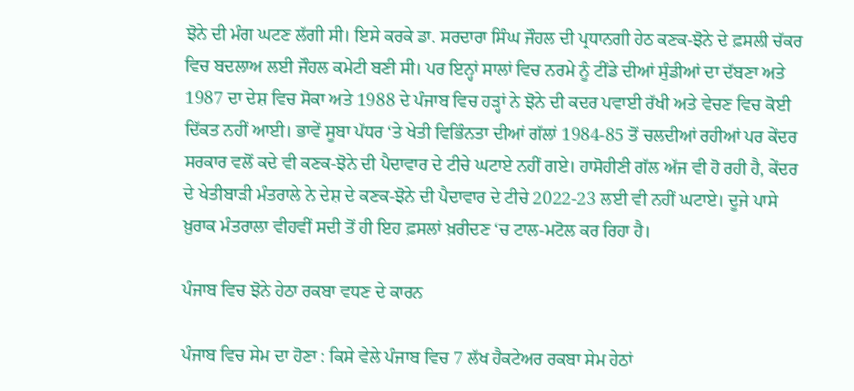ਝੋਨੇ ਦੀ ਮੰਗ ਘਟਣ ਲੱਗੀ ਸੀ। ਇਸੇ ਕਰਕੇ ਡਾ. ਸਰਦਾਰਾ ਸਿੰਘ ਜੌਹਲ ਦੀ ਪ੍ਰਧਾਨਗੀ ਹੇਠ ਕਣਕ-ਝੋਨੇ ਦੇ ਫ਼ਸਲੀ ਚੱਕਰ ਵਿਚ ਬਦਲਾਅ ਲਈ ਜੌਹਲ ਕਮੇਟੀ ਬਣੀ ਸੀ। ਪਰ ਇਨ੍ਹਾਂ ਸਾਲਾਂ ਵਿਚ ਨਰਮੇ ਨੂੰ ਟੀਂਡੇ ਦੀਆਂ ਸੁੰਡੀਆਂ ਦਾ ਦੱਬਣਾ ਅਤੇ 1987 ਦਾ ਦੇਸ਼ ਵਿਚ ਸੋਕਾ ਅਤੇ 1988 ਦੇ ਪੰਜਾਬ ਵਿਚ ਹੜ੍ਹਾਂ ਨੇ ਝੋਨੇ ਦੀ ਕਦਰ ਪਵਾਈ ਰੱਖੀ ਅਤੇ ਵੇਚਣ ਵਿਚ ਕੋਈ ਦਿੱਕਤ ਨਹੀਂ ਆਈ। ਭਾਵੇਂ ਸੂਬਾ ਪੱਧਰ ‘ਤੇ ਖੇਤੀ ਵਿਭਿੰਨਤਾ ਦੀਆਂ ਗੱਲਾਂ 1984-85 ਤੋਂ ਚਲਦੀਆਂ ਰਹੀਆਂ ਪਰ ਕੇਂਦਰ ਸਰਕਾਰ ਵਲੋਂ ਕਦੇ ਵੀ ਕਣਕ-ਝੋਨੇ ਦੀ ਪੈਦਾਵਾਰ ਦੇ ਟੀਚੇ ਘਟਾਏ ਨਹੀਂ ਗਏ। ਹਾਸੋਹੀਣੀ ਗੱਲ ਅੱਜ ਵੀ ਹੋ ਰਹੀ ਹੈ, ਕੇਂਦਰ ਦੇ ਖੇਤੀਬਾੜੀ ਮੰਤਰਾਲੇ ਨੇ ਦੇਸ਼ ਦੇ ਕਣਕ-ਝੋਨੇ ਦੀ ਪੈਦਾਵਾਰ ਦੇ ਟੀਚੇ 2022-23 ਲਈ ਵੀ ਨਹੀਂ ਘਟਾਏ। ਦੂਜੇ ਪਾਸੇ ਖ਼ੁਰਾਕ ਮੰਤਰਾਲਾ ਵੀਹਵੀਂ ਸਦੀ ਤੋਂ ਹੀ ਇਹ ਫ਼ਸਲਾਂ ਖ਼ਰੀਦਣ ‘ਚ ਟਾਲ-ਮਟੋਲ ਕਰ ਰਿਹਾ ਹੈ।

ਪੰਜਾਬ ਵਿਚ ਝੋਨੇ ਹੇਠਾ ਰਕਬਾ ਵਧਣ ਦੇ ਕਾਰਨ

ਪੰਜਾਬ ਵਿਚ ਸੇਮ ਦਾ ਹੋਣਾ : ਕਿਸੇ ਵੇਲੇ ਪੰਜਾਬ ਵਿਚ 7 ਲੱਖ ਹੈਕਟੇਅਰ ਰਕਬਾ ਸੇਮ ਹੇਠਾਂ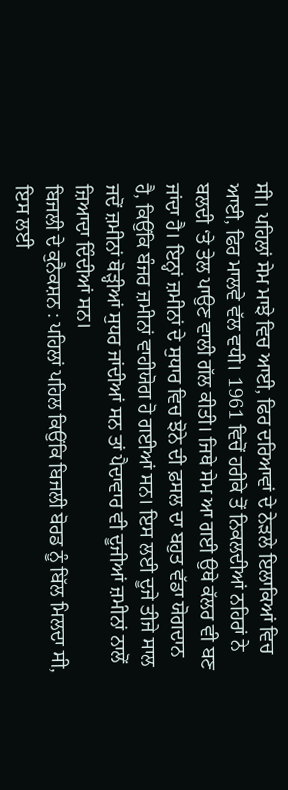ਸੀ। ਪਹਿਲਾਂ ਸੇਮ ਮਾਝੇ ਵਿਚ ਆਈ, ਫਿਰ ਦਰਿਆਵਾਂ ਦੇ ਨੇੜਲੇ ਇਲਾਕਿਆਂ ਵਿਚ ਆਈ, ਫਿਰ ਮਾਲਵੇ ਵੱਲ ਵਧੀ। 1961 ਵਿਚੋਂ ਹਰੀਕੇ ਤੋਂ ਨਿਕਲਦੀਆਂ ਨਹਿਰਾਂ ਨੇ ਬਲਦੀ ‘ਤੇ ਤੇਲ ਪਾਉਣ ਵਾਲੀ ਗੱਲ ਕੀਤੀ। ਜਿਥੇ ਸੇਮ ਆ ਗਈ ਉਥੇ ਕੱਲਰ ਵੀ ਬਣ ਜਾਂਦਾ ਹੈ। ਇਨ੍ਹਾਂ ਜ਼ਮੀਨਾਂ ਦੇ ਸੁਧਾਰ ਵਿਚ ਝੋਨੇ ਦੀ ਫ਼ਸਲ ਦਾ ਬਹੁਤ ਵੱਡਾ ਯੋਗਦਾਨ ਹੈ, ਕਿਉਂਕਿ ਬੰਜਰ ਜ਼ਮੀਨਾਂ ਵਾਹੀਯੋਗ ਹੋ ਗਈਆਂ ਸਨ। ਇਸ ਲਈ ਦੂਜੇ ਤੀਜੇ ਸਾਲ ਜਦੋਂ ਜ਼ਮੀਨਾਂ ਥੋੜ੍ਹੀਆਂ ਸੁਧਰ ਜਾਂਦੀਆਂ ਸਨ ਤਾਂ ਪੈਦਾਵਾਰ ਵੀ ਦੂਜੀਆਂ ਜ਼ਮੀਨਾਂ ਨਾਲੋਂ ਜ਼ਿਆਦਾ ਦਿੰਦੀਆਂ ਸਨ।
ਬਿਜਲੀ ਦੇ ਕੁਨੈਕਸ਼ਨ : ਪਹਿਲਾਂ ਪਹਿਲ ਕਿਉਂਕਿ ਬਿਜਲੀ ਬੋਰਡ ਨੂੰ ਬਿੱਲ ਮਿਲਦਾ ਸੀ, ਇਸ ਲਈ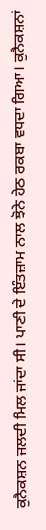ਕੁਨੈਕਸ਼ਨ ਜਲਦੀ ਮਿਲ ਜਾਂਦਾ ਸੀ। ਪਾਣੀ ਦੇ ਇੰਤਜ਼ਾਮ ਨਾਲ ਝੋਨੇ ਹੇਠ ਰਕਬਾ ਵਧਦਾ ਗਿਆ। ਕੁਨੈਕਸ਼ਨਾਂ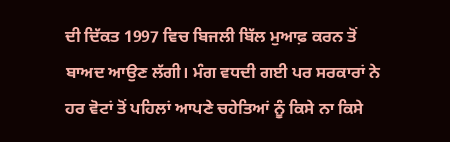ਦੀ ਦਿੱਕਤ 1997 ਵਿਚ ਬਿਜਲੀ ਬਿੱਲ ਮੁਆਫ਼ ਕਰਨ ਤੋਂ ਬਾਅਦ ਆਉਣ ਲੱਗੀ। ਮੰਗ ਵਧਦੀ ਗਈ ਪਰ ਸਰਕਾਰਾਂ ਨੇ ਹਰ ਵੋਟਾਂ ਤੋਂ ਪਹਿਲਾਂ ਆਪਣੇ ਚਹੇਤਿਆਂ ਨੂੰ ਕਿਸੇ ਨਾ ਕਿਸੇ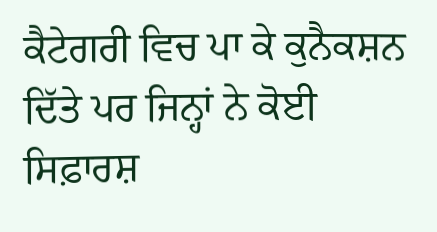ਕੈਟੇਗਰੀ ਵਿਚ ਪਾ ਕੇ ਕੁਨੈਕਸ਼ਨ ਦਿੱਤੇ ਪਰ ਜਿਨ੍ਹਾਂ ਨੇ ਕੋਈ ਸਿਫ਼ਾਰਸ਼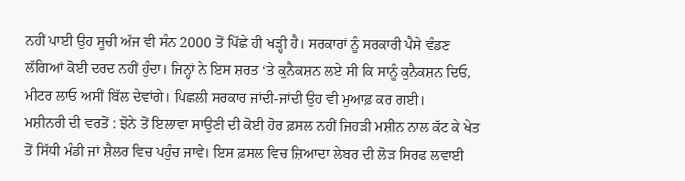ਨਹੀਂ ਪਾਈ ਉਹ ਸੂਚੀ ਅੱਜ ਵੀ ਸੰਨ 2000 ਤੋਂ ਪਿੱਛੇ ਹੀ ਖੜ੍ਹੀ ਹੈ। ਸਰਕਾਰਾਂ ਨੂੰ ਸਰਕਾਰੀ ਪੈਸੇ ਵੰਡਣ ਲੱਗਿਆਂ ਕੋਈ ਦਰਦ ਨਹੀਂ ਹੁੰਦਾ। ਜਿਨ੍ਹਾਂ ਨੇ ਇਸ ਸ਼ਰਤ ‘ਤੇ ਕੁਨੈਕਸ਼ਨ ਲਏ ਸੀ ਕਿ ਸਾਨੂੰ ਕੁਨੈਕਸ਼ਨ ਦਿਓ, ਮੀਟਰ ਲਾਓ ਅਸੀਂ ਬਿੱਲ ਦੇਵਾਂਗੇ। ਪਿਛਲੀ ਸਰਕਾਰ ਜਾਂਦੀ-ਜਾਂਦੀ ਉਹ ਵੀ ਮੁਆਫ਼ ਕਰ ਗਈ।
ਮਸ਼ੀਨਰੀ ਦੀ ਵਰਤੋਂ : ਝੋਨੇ ਤੋਂ ਇਲਾਵਾ ਸਾਉਣੀ ਦੀ ਕੋਈ ਹੋਰ ਫ਼ਸਲ ਨਹੀਂ ਜਿਹੜੀ ਮਸ਼ੀਨ ਨਾਲ ਕੱਟ ਕੇ ਖੇਤ ਤੋਂ ਸਿੱਧੀ ਮੰਡੀ ਜਾਂ ਸ਼ੈਲਰ ਵਿਚ ਪਹੁੰਚ ਜਾਵੇ। ਇਸ ਫ਼ਸਲ ਵਿਚ ਜ਼ਿਆਦਾ ਲੇਬਰ ਦੀ ਲੋੜ ਸਿਰਫ ਲਵਾਈ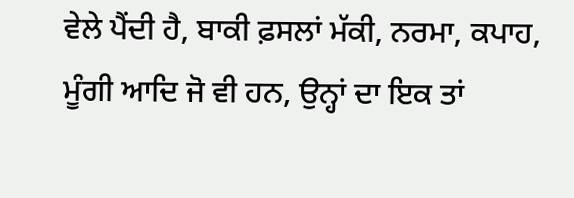ਵੇਲੇ ਪੈਂਦੀ ਹੈ, ਬਾਕੀ ਫ਼ਸਲਾਂ ਮੱਕੀ, ਨਰਮਾ, ਕਪਾਹ, ਮੂੰਗੀ ਆਦਿ ਜੋ ਵੀ ਹਨ, ਉਨ੍ਹਾਂ ਦਾ ਇਕ ਤਾਂ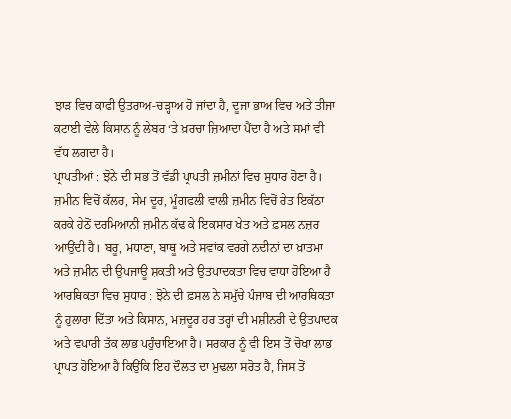ਝਾੜ ਵਿਚ ਕਾਫੀ ਉਤਰਾਅ-ਚੜ੍ਹਾਅ ਹੋ ਜਾਂਦਾ ਹੈ, ਦੂਜਾ ਭਾਅ ਵਿਚ ਅਤੇ ਤੀਜਾ ਕਟਾਈ ਵੇਲੇ ਕਿਸਾਨ ਨੂੰ ਲੇਬਰ ‘ਤੇ ਖ਼ਰਚਾ ਜ਼ਿਆਦਾ ਪੈਂਦਾ ਹੈ ਅਤੇ ਸਮਾਂ ਵੀ ਵੱਧ ਲਗਦਾ ਹੈ।
ਪ੍ਰਾਪਤੀਆਂ : ਝੋਨੇ ਦੀ ਸਭ ਤੋਂ ਵੱਡੀ ਪ੍ਰਾਪਤੀ ਜ਼ਮੀਨਾਂ ਵਿਚ ਸੁਧਾਰ ਹੋਣਾ ਹੈ। ਜ਼ਮੀਨ ਵਿਚੋਂ ਕੱਲਰ, ਸੇਮ ਦੂਰ, ਮੂੰਗਫਲੀ ਵਾਲੀ ਜ਼ਮੀਨ ਵਿਚੋਂ ਰੇਤ ਇਕੱਠਾ ਕਰਕੇ ਹੇਠੋਂ ਦਰਮਿਆਨੀ ਜ਼ਮੀਨ ਕੱਢ ਕੇ ਇਕਸਾਰ ਖੇਤ ਅਤੇ ਫ਼ਸਲ ਨਜ਼ਰ ਆਉਂਦੀ ਹੈ। ਬਰੂ, ਮਧਾਣਾ, ਬਾਥੂ ਅਤੇ ਸਵਾਂਕ ਵਰਗੇ ਨਦੀਨਾਂ ਦਾ ਖ਼ਾਤਮਾ ਅਤੇ ਜ਼ਮੀਨ ਦੀ ਉਪਜਾਊ ਸ਼ਕਤੀ ਅਤੇ ਉਤਪਾਦਕਤਾ ਵਿਚ ਵਾਧਾ ਹੋਇਆ ਹੈ
ਆਰਥਿਕਤਾ ਵਿਚ ਸੁਧਾਰ : ਝੋਨੇ ਦੀ ਫ਼ਸਲ ਨੇ ਸਮੁੱਚੇ ਪੰਜਾਬ ਦੀ ਆਰਥਿਕਤਾ ਨੂੰ ਹੁਲਾਰਾ ਦਿੱਤਾ ਅਤੇ ਕਿਸਾਨ, ਮਜ਼ਦੂਰ ਹਰ ਤਰ੍ਹਾਂ ਦੀ ਮਸ਼ੀਨਰੀ ਦੇ ਉਤਪਾਦਕ ਅਤੇ ਵਪਾਰੀ ਤੱਕ ਲਾਭ ਪਹੁੰਚਾਇਆ ਹੈ। ਸਰਕਾਰ ਨੂੰ ਵੀ ਇਸ ਤੋਂ ਚੋਖਾ ਲਾਭ ਪ੍ਰਾਪਤ ਹੋਇਆ ਹੈ ਕਿਉਂਕਿ ਇਹ ਦੌਲਤ ਦਾ ਮੁਢਲਾ ਸਰੋਤ ਹੈ, ਜਿਸ ਤੋਂ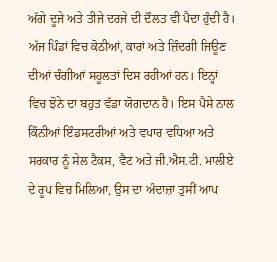ਅੱਗੇ ਦੂਜੇ ਅਤੇ ਤੀਜੇ ਦਰਜੇ ਦੀ ਦੌਲਤ ਵੀ ਪੈਦਾ ਹੁੰਦੀ ਹੈ। ਅੱਜ ਪਿੰਡਾਂ ਵਿਚ ਕੋਠੀਆਂ, ਕਾਰਾਂ ਅਤੇ ਜ਼ਿੰਦਗੀ ਜਿਊਣ ਦੀਆਂ ਚੰਗੀਆਂ ਸਹੂਲਤਾਂ ਦਿਸ ਰਹੀਆਂ ਹਨ। ਇਨ੍ਹਾਂ ਵਿਚ ਝੋਨੇ ਦਾ ਬਹੁਤ ਵੱਡਾ ਯੋਗਦਾਨ ਹੈ। ਇਸ ਪੈਸੇ ਨਾਲ ਕਿੰਨੀਆਂ ਇੰਡਸਟਰੀਆਂ ਅਤੇ ਵਪਾਰ ਵਧਿਆ ਅਤੇ ਸਰਕਾਰ ਨੂੰ ਸੇਲ ਟੈਕਸ, ਵੈਟ ਅਤੇ ਜੀ.ਐਸ.ਟੀ. ਮਾਲੀਏ ਦੇ ਰੂਪ ਵਿਚ ਮਿਲਿਆ, ਉਸ ਦਾ ਅੰਦਾਜ਼ਾ ਤੁਸੀਂ ਆਪ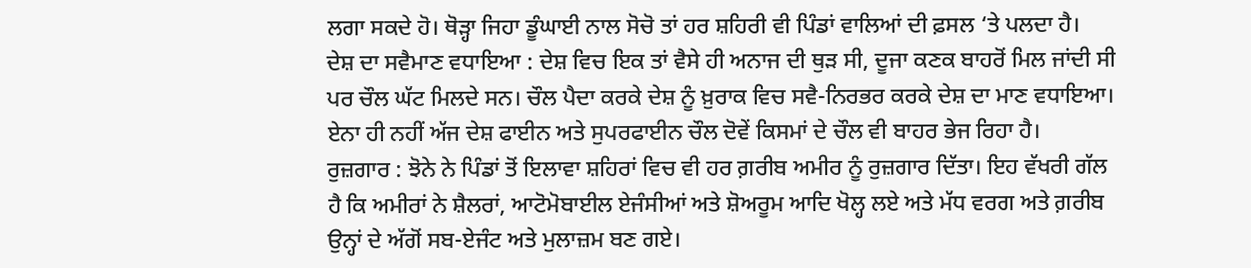ਲਗਾ ਸਕਦੇ ਹੋ। ਥੋੜ੍ਹਾ ਜਿਹਾ ਡੂੰਘਾਈ ਨਾਲ ਸੋਚੋ ਤਾਂ ਹਰ ਸ਼ਹਿਰੀ ਵੀ ਪਿੰਡਾਂ ਵਾਲਿਆਂ ਦੀ ਫ਼ਸਲ ‘ਤੇ ਪਲਦਾ ਹੈ।
ਦੇਸ਼ ਦਾ ਸਵੈਮਾਣ ਵਧਾਇਆ : ਦੇਸ਼ ਵਿਚ ਇਕ ਤਾਂ ਵੈਸੇ ਹੀ ਅਨਾਜ ਦੀ ਥੁੜ ਸੀ, ਦੂਜਾ ਕਣਕ ਬਾਹਰੋਂ ਮਿਲ ਜਾਂਦੀ ਸੀ ਪਰ ਚੌਲ ਘੱਟ ਮਿਲਦੇ ਸਨ। ਚੌਲ ਪੈਦਾ ਕਰਕੇ ਦੇਸ਼ ਨੂੰ ਖ਼ੁਰਾਕ ਵਿਚ ਸਵੈ-ਨਿਰਭਰ ਕਰਕੇ ਦੇਸ਼ ਦਾ ਮਾਣ ਵਧਾਇਆ। ਏਨਾ ਹੀ ਨਹੀਂ ਅੱਜ ਦੇਸ਼ ਫਾਈਨ ਅਤੇ ਸੁਪਰਫਾਈਨ ਚੌਲ ਦੋਵੇਂ ਕਿਸਮਾਂ ਦੇ ਚੌਲ ਵੀ ਬਾਹਰ ਭੇਜ ਰਿਹਾ ਹੈ।
ਰੁਜ਼ਗਾਰ : ਝੋਨੇ ਨੇ ਪਿੰਡਾਂ ਤੋਂ ਇਲਾਵਾ ਸ਼ਹਿਰਾਂ ਵਿਚ ਵੀ ਹਰ ਗ਼ਰੀਬ ਅਮੀਰ ਨੂੰ ਰੁਜ਼ਗਾਰ ਦਿੱਤਾ। ਇਹ ਵੱਖਰੀ ਗੱਲ ਹੈ ਕਿ ਅਮੀਰਾਂ ਨੇ ਸ਼ੈਲਰਾਂ, ਆਟੋਮੋਬਾਈਲ ਏਜੰਸੀਆਂ ਅਤੇ ਸ਼ੋਅਰੂਮ ਆਦਿ ਖੋਲ੍ਹ ਲਏ ਅਤੇ ਮੱਧ ਵਰਗ ਅਤੇ ਗ਼ਰੀਬ ਉਨ੍ਹਾਂ ਦੇ ਅੱਗੋਂ ਸਬ-ਏਜੰਟ ਅਤੇ ਮੁਲਾਜ਼ਮ ਬਣ ਗਏ।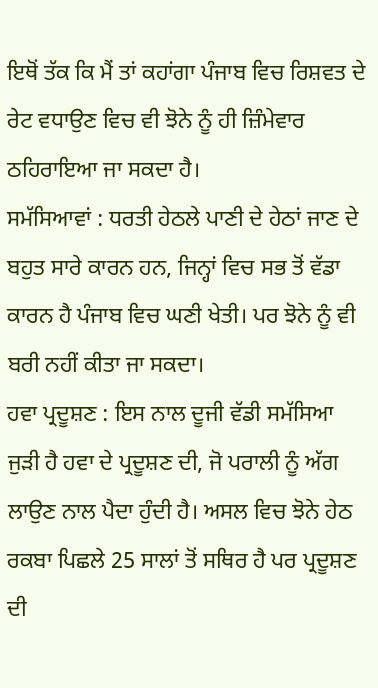ਇਥੋਂ ਤੱਕ ਕਿ ਮੈਂ ਤਾਂ ਕਹਾਂਗਾ ਪੰਜਾਬ ਵਿਚ ਰਿਸ਼ਵਤ ਦੇ ਰੇਟ ਵਧਾਉਣ ਵਿਚ ਵੀ ਝੋਨੇ ਨੂੰ ਹੀ ਜ਼ਿੰਮੇਵਾਰ ਠਹਿਰਾਇਆ ਜਾ ਸਕਦਾ ਹੈ।
ਸਮੱਸਿਆਵਾਂ : ਧਰਤੀ ਹੇਠਲੇ ਪਾਣੀ ਦੇ ਹੇਠਾਂ ਜਾਣ ਦੇ ਬਹੁਤ ਸਾਰੇ ਕਾਰਨ ਹਨ, ਜਿਨ੍ਹਾਂ ਵਿਚ ਸਭ ਤੋਂ ਵੱਡਾ ਕਾਰਨ ਹੈ ਪੰਜਾਬ ਵਿਚ ਘਣੀ ਖੇਤੀ। ਪਰ ਝੋਨੇ ਨੂੰ ਵੀ ਬਰੀ ਨਹੀਂ ਕੀਤਾ ਜਾ ਸਕਦਾ।
ਹਵਾ ਪ੍ਰਦੂਸ਼ਣ : ਇਸ ਨਾਲ ਦੂਜੀ ਵੱਡੀ ਸਮੱਸਿਆ ਜੁੜੀ ਹੈ ਹਵਾ ਦੇ ਪ੍ਰਦੂਸ਼ਣ ਦੀ, ਜੋ ਪਰਾਲੀ ਨੂੰ ਅੱਗ ਲਾਉਣ ਨਾਲ ਪੈਦਾ ਹੁੰਦੀ ਹੈ। ਅਸਲ ਵਿਚ ਝੋਨੇ ਹੇਠ ਰਕਬਾ ਪਿਛਲੇ 25 ਸਾਲਾਂ ਤੋਂ ਸਥਿਰ ਹੈ ਪਰ ਪ੍ਰਦੂਸ਼ਣ ਦੀ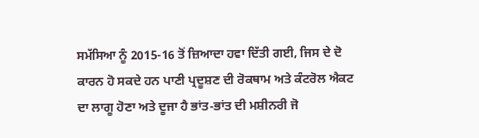ਸਮੱਸਿਆ ਨੂੰ 2015-16 ਤੋਂ ਜ਼ਿਆਦਾ ਹਵਾ ਦਿੱਤੀ ਗਈ, ਜਿਸ ਦੇ ਦੋ ਕਾਰਨ ਹੋ ਸਕਦੇ ਹਨ ਪਾਣੀ ਪ੍ਰਦੂਸ਼ਣ ਦੀ ਰੋਕਥਾਮ ਅਤੇ ਕੰਟਰੋਲ ਐਕਟ ਦਾ ਲਾਗੂ ਹੋਣਾ ਅਤੇ ਦੂਜਾ ਹੈ ਭਾਂਤ-ਭਾਂਤ ਦੀ ਮਸ਼ੀਨਰੀ ਜੋ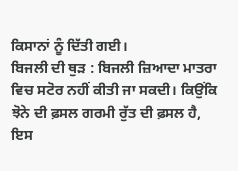ਕਿਸਾਨਾਂ ਨੂੰ ਦਿੱਤੀ ਗਈ।
ਬਿਜਲੀ ਦੀ ਥੁੜ : ਬਿਜਲੀ ਜ਼ਿਆਦਾ ਮਾਤਰਾ ਵਿਚ ਸਟੋਰ ਨਹੀਂ ਕੀਤੀ ਜਾ ਸਕਦੀ। ਕਿਉਂਕਿ ਝੋਨੇ ਦੀ ਫ਼ਸਲ ਗਰਮੀ ਰੁੱਤ ਦੀ ਫ਼ਸਲ ਹੈ, ਇਸ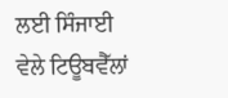ਲਈ ਸਿੰਜਾਈ ਵੇਲੇ ਟਿਊਬਵੈੱਲਾਂ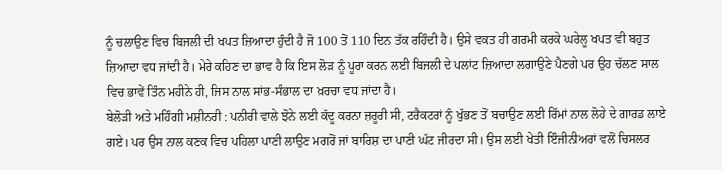ਨੂੰ ਚਲਾਉਣ ਵਿਚ ਬਿਜਲੀ ਦੀ ਖਪਤ ਜ਼ਿਆਦਾ ਹੁੰਦੀ ਹੈ ਜੋ 100 ਤੋਂ 110 ਦਿਨ ਤੱਕ ਰਹਿੰਦੀ ਹੈ। ਉਸੇ ਵਕਤ ਹੀ ਗਰਮੀ ਕਰਕੇ ਘਰੇਲੂ ਖਪਤ ਵੀ ਬਹੁਤ ਜ਼ਿਆਦਾ ਵਧ ਜਾਂਦੀ ਹੈ। ਮੇਰੇ ਕਹਿਣ ਦਾ ਭਾਵ ਹੈ ਕਿ ਇਸ ਲੋੜ ਨੂੰ ਪੂਰਾ ਕਰਨ ਲਈ ਬਿਜਲੀ ਦੇ ਪਲਾਂਟ ਜ਼ਿਆਦਾ ਲਗਾਉਣੇ ਪੈਣਗੇ ਪਰ ਉਹ ਚੱਲਣ ਸਾਲ ਵਿਚ ਭਾਵੇਂ ਤਿੰਨ ਮਹੀਨੇ ਹੀ, ਜਿਸ ਨਾਲ ਸਾਂਭ-ਸੰਭਾਲ ਦਾ ਖ਼ਰਚਾ ਵਧ ਜਾਂਦਾ ਹੈ।
ਬੇਲੋੜੀ ਅਤੇ ਮਹਿੰਗੀ ਮਸ਼ੀਨਰੀ : ਪਨੀਰੀ ਵਾਲੇ ਝੋਨੇ ਲਈ ਕੱਦੂ ਕਰਨਾ ਜ਼ਰੂਰੀ ਸੀ, ਟਰੈਕਟਰਾਂ ਨੂੰ ਖੁੱਭਣ ਤੋਂ ਬਚਾਉਣ ਲਈ ਰਿੱਮਾਂ ਨਾਲ ਲੋਹੇ ਦੇ ਗਾਰਡ ਲਾਏ ਗਏ। ਪਰ ਉਸ ਨਾਲ ਕਣਕ ਵਿਚ ਪਹਿਲਾ ਪਾਣੀ ਲਾਉਣ ਮਗਰੋਂ ਜਾਂ ਬਾਰਿਸ਼ ਦਾ ਪਾਣੀ ਘੱਟ ਜੀਰਦਾ ਸੀ। ਉਸ ਲਈ ਖੇਤੀ ਇੰਜੀਨੀਅਰਾਂ ਵਲੋਂ ਚਿਸਲਰ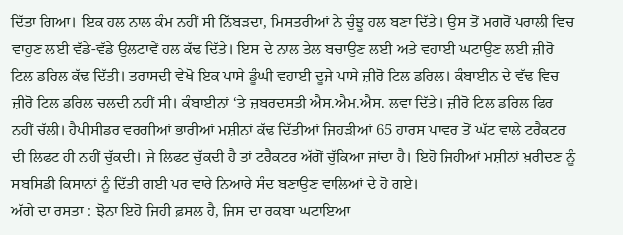ਦਿੱਤਾ ਗਿਆ। ਇਕ ਹਲ ਨਾਲ ਕੰਮ ਨਹੀਂ ਸੀ ਨਿੱਬੜਦਾ, ਮਿਸਤਰੀਆਂ ਨੇ ਚੁੰਝੂ ਹਲ ਬਣਾ ਦਿੱਤੇ। ਉਸ ਤੋਂ ਮਗਰੋਂ ਪਰਾਲੀ ਵਿਚ ਵਾਹੁਣ ਲਈ ਵੱਡੇ-ਵੱਡੇ ਉਲਟਾਵੇਂ ਹਲ ਕੱਢ ਦਿੱਤੇ। ਇਸ ਦੇ ਨਾਲ ਤੇਲ ਬਚਾਉਣ ਲਈ ਅਤੇ ਵਹਾਈ ਘਟਾਉਣ ਲਈ ਜ਼ੀਰੋ ਟਿਲ ਡਰਿਲ ਕੱਢ ਦਿੱਤੀ। ਤਰਾਸਦੀ ਵੇਖੋ ਇਕ ਪਾਸੇ ਡੂੰਘੀ ਵਹਾਈ ਦੂਜੇ ਪਾਸੇ ਜ਼ੀਰੋ ਟਿਲ ਡਰਿਲ। ਕੰਬਾਈਨ ਦੇ ਵੱਢ ਵਿਚ ਜ਼ੀਰੋ ਟਿਲ ਡਰਿਲ ਚਲਦੀ ਨਹੀਂ ਸੀ। ਕੰਬਾਈਨਾਂ ‘ਤੇ ਜ਼ਬਰਦਸਤੀ ਐਸ.ਐਮ.ਐਸ. ਲਵਾ ਦਿੱਤੇ। ਜ਼ੀਰੋ ਟਿਲ ਡਰਿਲ ਫਿਰ ਨਹੀਂ ਚੱਲੀ। ਹੈਪੀਸੀਡਰ ਵਰਗੀਆਂ ਭਾਰੀਆਂ ਮਸ਼ੀਨਾਂ ਕੱਢ ਦਿੱਤੀਆਂ ਜਿਹੜੀਆਂ 65 ਹਾਰਸ ਪਾਵਰ ਤੋਂ ਘੱਟ ਵਾਲੇ ਟਰੈਕਟਰ ਦੀ ਲਿਫਟ ਹੀ ਨਹੀਂ ਚੁੱਕਦੀ। ਜੇ ਲਿਫਟ ਚੁੱਕਦੀ ਹੈ ਤਾਂ ਟਰੈਕਟਰ ਅੱਗੋਂ ਚੁੱਕਿਆ ਜਾਂਦਾ ਹੈ। ਇਹੋ ਜਿਹੀਆਂ ਮਸ਼ੀਨਾਂ ਖ਼ਰੀਦਣ ਨੂੰ ਸਬਸਿਡੀ ਕਿਸਾਨਾਂ ਨੂੰ ਦਿੱਤੀ ਗਈ ਪਰ ਵਾਰੇ ਨਿਆਰੇ ਸੰਦ ਬਣਾਉਣ ਵਾਲਿਆਂ ਦੇ ਹੋ ਗਏ।
ਅੱਗੇ ਦਾ ਰਸਤਾ : ਝੋਨਾ ਇਹੋ ਜਿਹੀ ਫ਼ਸਲ ਹੈ, ਜਿਸ ਦਾ ਰਕਬਾ ਘਟਾਇਆ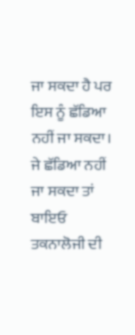ਜਾ ਸਕਦਾ ਹੈ ਪਰ ਇਸ ਨੂੰ ਛੱਡਿਆ ਨਹੀਂ ਜਾ ਸਕਦਾ। ਜੇ ਛੱਡਿਆ ਨਹੀਂ ਜਾ ਸਕਦਾ ਤਾਂ ਬਾਇਓ ਤਕਨਾਲੋਜੀ ਦੀ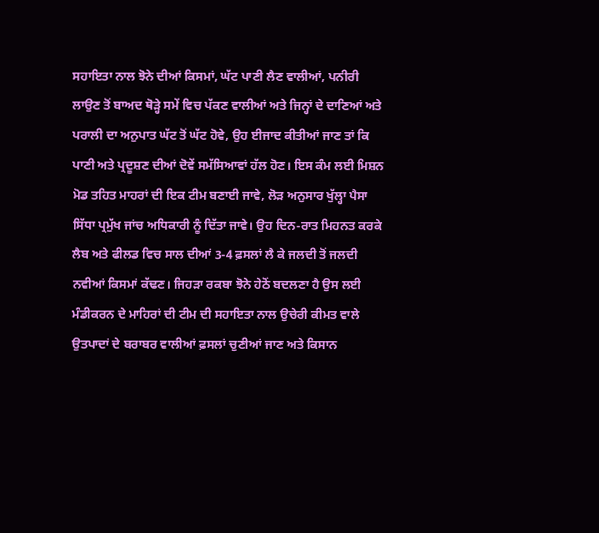ਸਹਾਇਤਾ ਨਾਲ ਝੋਨੇ ਦੀਆਂ ਕਿਸਮਾਂ, ਘੱਟ ਪਾਣੀ ਲੈਣ ਵਾਲੀਆਂ, ਪਨੀਰੀ ਲਾਉਣ ਤੋਂ ਬਾਅਦ ਥੋੜ੍ਹੇ ਸਮੇਂ ਵਿਚ ਪੱਕਣ ਵਾਲੀਆਂ ਅਤੇ ਜਿਨ੍ਹਾਂ ਦੇ ਦਾਣਿਆਂ ਅਤੇ ਪਰਾਲੀ ਦਾ ਅਨੁਪਾਤ ਘੱਟ ਤੋਂ ਘੱਟ ਹੋਵੇ, ਉਹ ਈਜਾਦ ਕੀਤੀਆਂ ਜਾਣ ਤਾਂ ਕਿ ਪਾਣੀ ਅਤੇ ਪ੍ਰਦੂਸ਼ਣ ਦੀਆਂ ਦੋਵੇਂ ਸਮੱਸਿਆਵਾਂ ਹੱਲ ਹੋਣ। ਇਸ ਕੰਮ ਲਈ ਮਿਸ਼ਨ ਮੋਡ ਤਹਿਤ ਮਾਹਰਾਂ ਦੀ ਇਕ ਟੀਮ ਬਣਾਈ ਜਾਵੇ, ਲੋੜ ਅਨੁਸਾਰ ਖੁੱਲ੍ਹਾ ਪੈਸਾ ਸਿੱਧਾ ਪ੍ਰਮੁੱਖ ਜਾਂਚ ਅਧਿਕਾਰੀ ਨੂੰ ਦਿੱਤਾ ਜਾਵੇ। ਉਹ ਦਿਨ-ਰਾਤ ਮਿਹਨਤ ਕਰਕੇ ਲੈਬ ਅਤੇ ਫੀਲਡ ਵਿਚ ਸਾਲ ਦੀਆਂ 3-4 ਫ਼ਸਲਾਂ ਲੈ ਕੇ ਜਲਦੀ ਤੋਂ ਜਲਦੀ ਨਵੀਆਂ ਕਿਸਮਾਂ ਕੱਢਣ। ਜਿਹੜਾ ਰਕਬਾ ਝੋਨੇ ਹੇਠੋਂ ਬਦਲਣਾ ਹੈ ਉਸ ਲਈ ਮੰਡੀਕਰਨ ਦੇ ਮਾਹਿਰਾਂ ਦੀ ਟੀਮ ਦੀ ਸਹਾਇਤਾ ਨਾਲ ਉਚੇਰੀ ਕੀਮਤ ਵਾਲੇ ਉਤਪਾਦਾਂ ਦੇ ਬਰਾਬਰ ਵਾਲੀਆਂ ਫ਼ਸਲਾਂ ਚੁਣੀਆਂ ਜਾਣ ਅਤੇ ਕਿਸਾਨ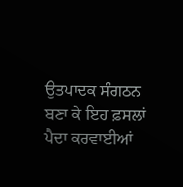ਉਤਪਾਦਕ ਸੰਗਠਨ ਬਣਾ ਕੇ ਇਹ ਫ਼ਸਲਾਂ ਪੈਦਾ ਕਰਵਾਈਆਂ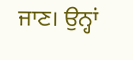ਜਾਣ। ਉਨ੍ਹਾਂ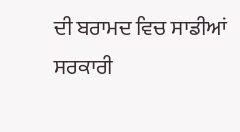ਦੀ ਬਰਾਮਦ ਵਿਚ ਸਾਡੀਆਂ ਸਰਕਾਰੀ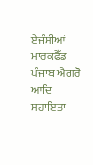ਏਜੰਸੀਆਂ ਮਾਰਕਫੈੱਡ ਪੰਜਾਬ ਐਗਰੋ ਆਦਿ ਸਹਾਇਤਾ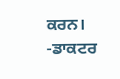ਕਰਨ।
-ਡਾਕਟਰ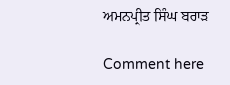ਅਮਨਪ੍ਰੀਤ ਸਿੰਘ ਬਰਾੜ

Comment here